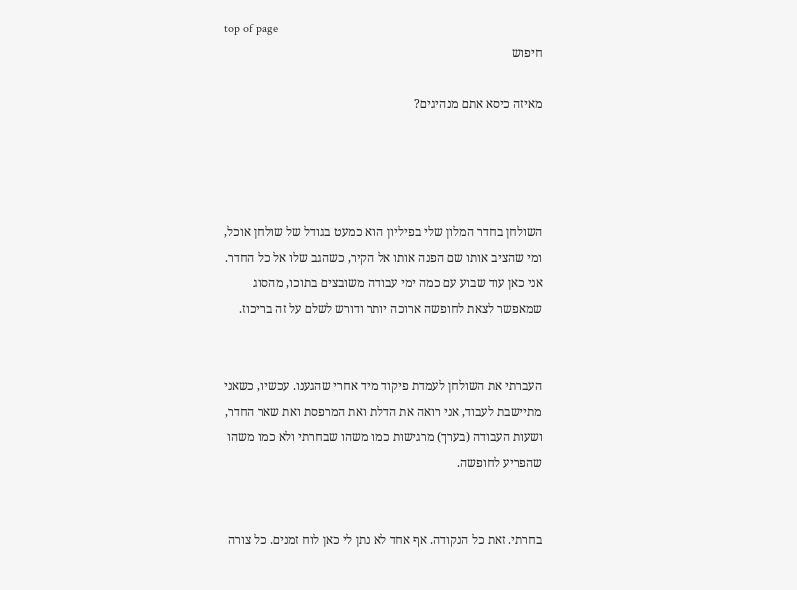top of page
חיפוש

מאיזה כיסא אתם מנהיגים?




השולחן בחדר המלון שלי בפיליון הוא כמעט בגודל של שולחן אוכל, ומי שהציב אותו שם הפנה אותו אל הקיר, כשהגב שלו אל כל החדר. אני כאן עוד שבוע עם כמה ימי עבודה משובצים בתוכו, מהסוג שמאפשר לצאת לחופשה ארוכה יותר ודורש לשלם על זה בריכוז.


העברתי את השולחן לעמדת פיקוד מיד אחרי שהגענו. עכשיו, כשאני מתיישבת לעבוד, אני רואה את הדלת ואת המרפסת ואת שאר החדר, ושעות העבודה (בערך) מרגישות כמו משהו שבחרתי ולא כמו משהו שהפריע לחופשה.


בחרתי. זאת כל הנקודה. אף אחד לא נתן לי כאן לוח זמנים. כל צורה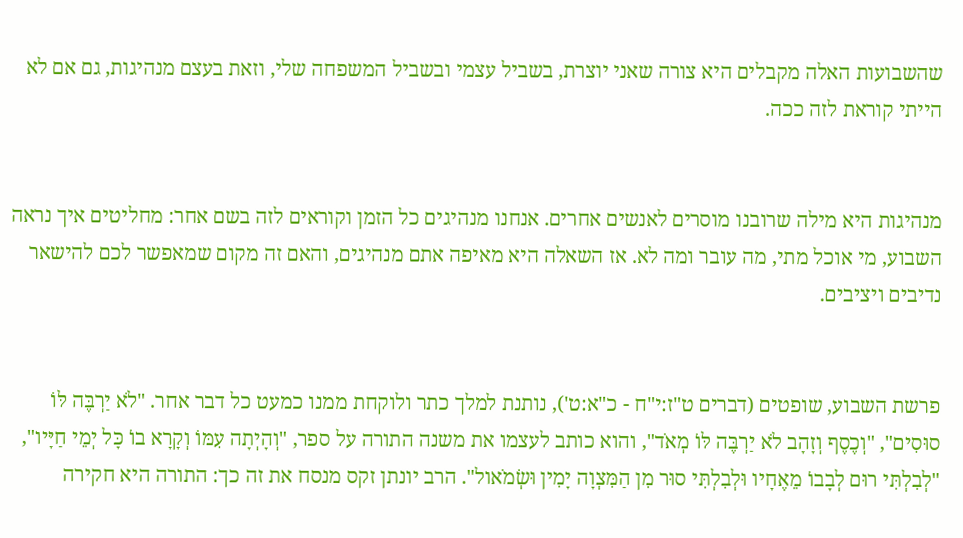שהשבועות האלה מקבלים היא צורה שאני יוצרת, בשביל עצמי ובשביל המשפחה שלי, וזאת בעצם מנהיגות, גם אם לא הייתי קוראת לזה ככה.


מנהיגות היא מילה שרובנו מוסרים לאנשים אחרים. אנחנו מנהיגים כל הזמן וקוראים לזה בשם אחר: מחליטים איך נראה השבוע, מי אוכל מתי, מה עובר ומה לא. אז השאלה היא מאיפה אתם מנהיגים, והאם זה מקום שמאפשר לכם להישאר נדיבים ויציבים.


פרשת השבוע, שופטים (דברים ט"ז:י"ח - כ"א:ט'), נותנת למלך כתר ולוקחת ממנו כמעט כל דבר אחר. "לֹא יַרְבֶּה לּוֹ סוּסִים", "וְכֶסֶף וְזָהָב לֹא יַרְבֶּה לּוֹ מְאֹד", והוא כותב לעצמו את משנה התורה על ספר, "וְהָיְתָה עִמּוֹ וְקָרָא בוֹ כָּל יְמֵי חַיָּיו", "לְבִלְתִּי רוּם לְבָבוֹ מֵאֶחָיו וּלְבִלְתִּי סוּר מִן הַמִּצְוָה יָמִין וּשְׂמֹאול". הרב יונתן זקס מנסח את זה כך: התורה היא חקירה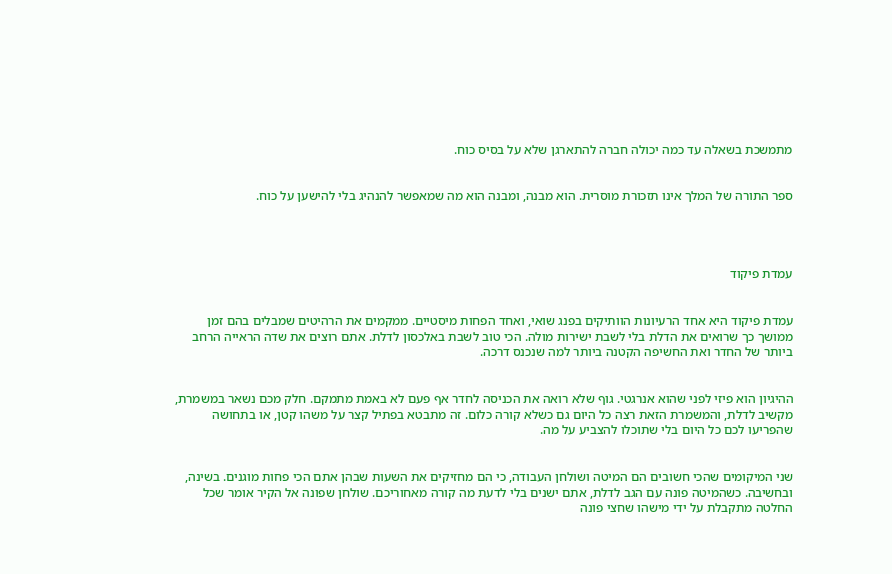מתמשכת בשאלה עד כמה יכולה חברה להתארגן שלא על בסיס כוח.


ספר התורה של המלך אינו תזכורת מוסרית. הוא מבנה, ומבנה הוא מה שמאפשר להנהיג בלי להישען על כוח.




עמדת פיקוד


עמדת פיקוד היא אחד הרעיונות הוותיקים בפנג שואי, ואחד הפחות מיסטיים. ממקמים את הרהיטים שמבלים בהם זמן ממושך כך שרואים את הדלת בלי לשבת ישירות מולה. הכי טוב לשבת באלכסון לדלת. אתם רוצים את שדה הראייה הרחב ביותר של החדר ואת החשיפה הקטנה ביותר למה שנכנס דרכה.


ההיגיון הוא פיזי לפני שהוא אנרגטי. גוף שלא רואה את הכניסה לחדר אף פעם לא באמת מתמקם. חלק מכם נשאר במשמרת, מקשיב לדלת, והמשמרת הזאת רצה כל היום גם כשלא קורה כלום. זה מתבטא בפתיל קצר על משהו קטן, או בתחושה שהפריעו לכם כל היום בלי שתוכלו להצביע על מה.


שני המיקומים שהכי חשובים הם המיטה ושולחן העבודה, כי הם מחזיקים את השעות שבהן אתם הכי פחות מוגנים. בשינה, ובחשיבה. כשהמיטה פונה עם הגב לדלת, אתם ישנים בלי לדעת מה קורה מאחוריכם. שולחן שפונה אל הקיר אומר שכל החלטה מתקבלת על ידי מישהו שחצי פונה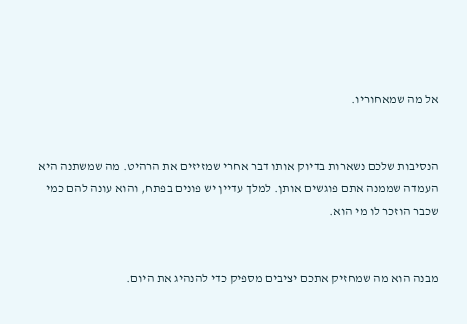אל מה שמאחוריו.


הנסיבות שלכם נשארות בדיוק אותו דבר אחרי שמזיזים את הרהיט. מה שמשתנה היא העמדה שממנה אתם פוגשים אותן. למלך עדיין יש פונים בפתח, והוא עונה להם כמי שכבר הוזכר לו מי הוא.


מבנה הוא מה שמחזיק אתכם יציבים מספיק כדי להנהיג את היום.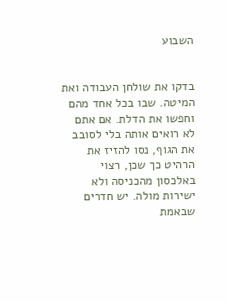השבוע


בדקו את שולחן העבודה ואת המיטה. שבו בכל אחד מהם וחפשו את הדלת. אם אתם לא רואים אותה בלי לסובב את הגוף, נסו להזיז את הרהיט כך שכן, רצוי באלכסון מהכניסה ולא ישירות מולה. יש חדרים שבאמת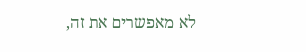לא מאפשרים את זה,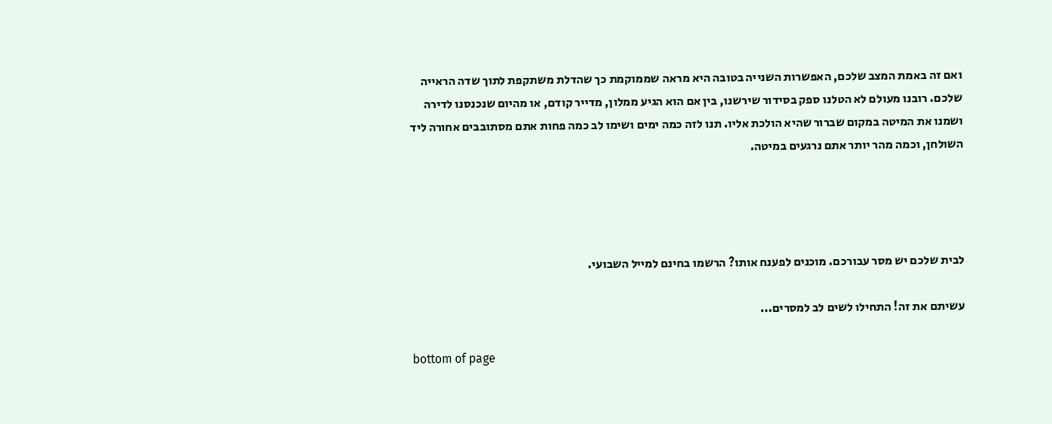ואם זה באמת המצב שלכם, האפשרות השנייה בטובה היא מראה שממוקמת כך שהדלת משתקפת לתוך שדה הראייה שלכם. רובנו מעולם לא הטלנו ספק בסידור שירשנו, בין אם הוא הגיע ממלון, מדייר קודם, או מהיום שנכנסנו לדירה ושמנו את המיטה במקום שברור שהיא הולכת אליו. תנו לזה כמה ימים ושימו לב כמה פחות אתם מסתובבים אחורה ליד השולחן, וכמה מהר יותר אתם נרגעים במיטה.




לבית שלכם יש מסר עבורכם. מוכנים לפענח אותו? הרשמו בחינם למייל השבועי.

עשיתם את זה! התחילו לשים לב למסרים...

bottom of page